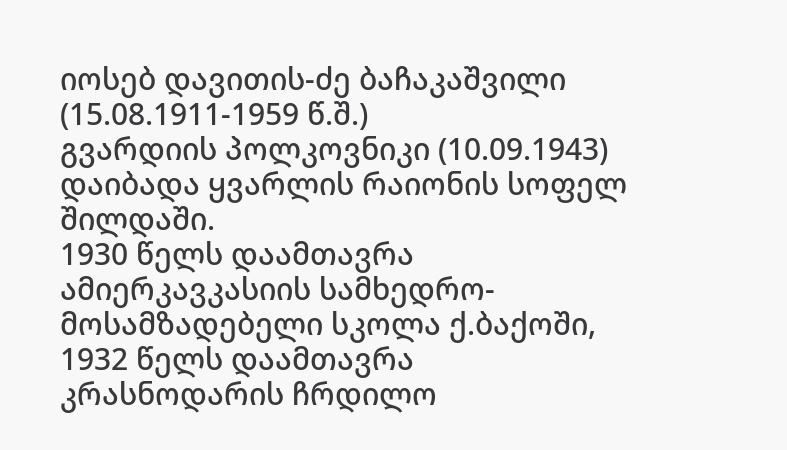იოსებ დავითის-ძე ბაჩაკაშვილი (15.08.1911-1959 წ.შ.)
გვარდიის პოლკოვნიკი (10.09.1943) დაიბადა ყვარლის რაიონის სოფელ შილდაში.
1930 წელს დაამთავრა ამიერკავკასიის სამხედრო-მოსამზადებელი სკოლა ქ.ბაქოში, 1932 წელს დაამთავრა კრასნოდარის ჩრდილო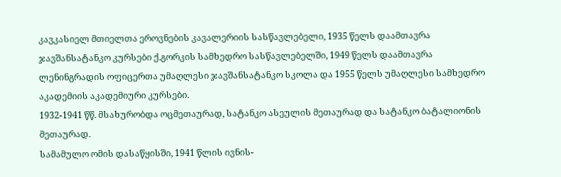კავკასიელ მთიელთა ეროვნების კავალერიის სასწავლებელი, 1935 წელს დაამთავრა ჯავშანსატანკო კურსები ქ.გორკის სამხედრო სასწავლებელში, 1949 წელს დაამთავრა ლენინგრადის ოფიცერთა უმაღლესი ჯავშანსატანკო სკოლა და 1955 წელს უმაღლესი სამხედრო აკადემიის აკადემიური კურსები.
1932-1941 წწ. მსახურობდა ოცმეთაურად, სატანკო ასეულის მეთაურად და სატანკო ბატალიონის მეთაურად.
სამამულო ომის დასაწყისში, 1941 წლის ივნის-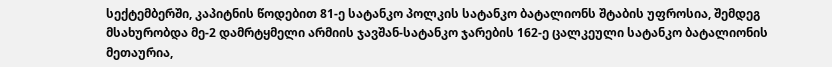სექტემბერში, კაპიტნის წოდებით 81-ე სატანკო პოლკის სატანკო ბატალიონს შტაბის უფროსია, შემდეგ მსახურობდა მე-2 დამრტყმელი არმიის ჯავშან-სატანკო ჯარების 162-ე ცალკეული სატანკო ბატალიონის მეთაურია,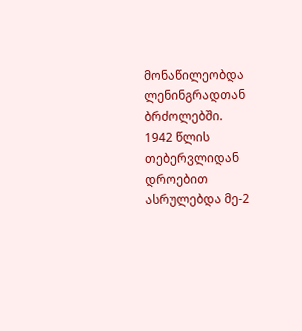მონაწილეობდა ლენინგრადთან ბრძოლებში.
1942 წლის თებერვლიდან დროებით ასრულებდა მე-2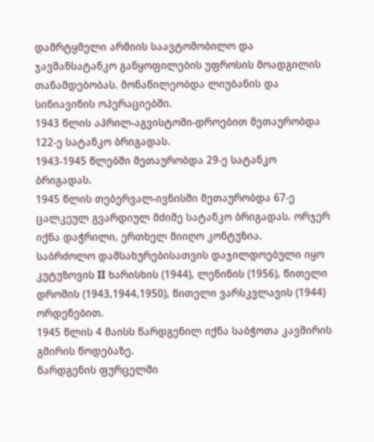დამრტყმელი არმიის საავტომობილო და ჯავშანსატანკო განყოფილების უფროსის მოადგილის თანამდებობას. მონაწილეობდა ლიუბანის და სინიავინის ოპერაციებში.
1943 წლის აპრილ-აგვისტოში-დროებით მეთაურობდა 122-ე სატანკო ბრიგადას.
1943-1945 წლებში მეთაურობდა 29-ე სატანკო ბრიგადას.
1945 წლის თებერვალ-ივნისში მეთაურობდა 67-ე ცალკეულ გვარდიულ მძიმე სატანკო ბრიგადას. ორჯერ იქნა დაჭრილი, ერთხელ მიიღო კონტუზია.
საბრძოლო დამსახურებისათვის დაჯილდოებული იყო კუტუზოვის II ხარისხის (1944), ლენინის (1956), წითელი დროშის (1943,1944,1950), წითელი ვარსკვლავის (1944) ორდენებით.
1945 წლის 4 მაისს წარდგენილ იქნა საბჭოთა კავშირის გმირის წოდებაზე.
წარდგენის ფურცელში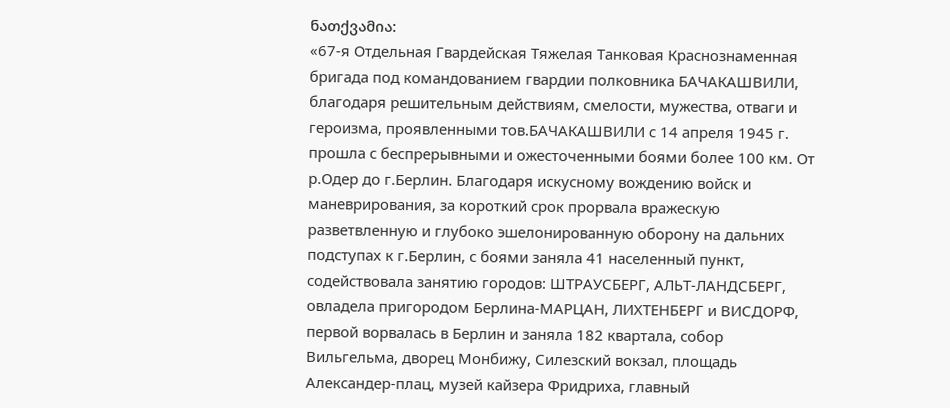ნათქვამია:
«67-я Отдельная Гвардейская Тяжелая Танковая Краснознаменная бригада под командованием гвардии полковника БАЧАКАШВИЛИ, благодаря решительным действиям, смелости, мужества, отваги и героизма, проявленными тов.БАЧАКАШВИЛИ с 14 апреля 1945 г. прошла с беспрерывными и ожесточенными боями более 100 км. От р.Одер до г.Берлин. Благодаря искусному вождению войск и маневрирования, за короткий срок прорвала вражескую разветвленную и глубоко эшелонированную оборону на дальних подступах к г.Берлин, с боями заняла 41 населенный пункт, содействовала занятию городов: ШТРАУСБЕРГ, АЛЬТ-ЛАНДСБЕРГ, овладела пригородом Берлина-МАРЦАН, ЛИХТЕНБЕРГ и ВИСДОРФ, первой ворвалась в Берлин и заняла 182 квартала, собор Вильгельма, дворец Монбижу, Силезский вокзал, площадь Александер-плац, музей кайзера Фридриха, главный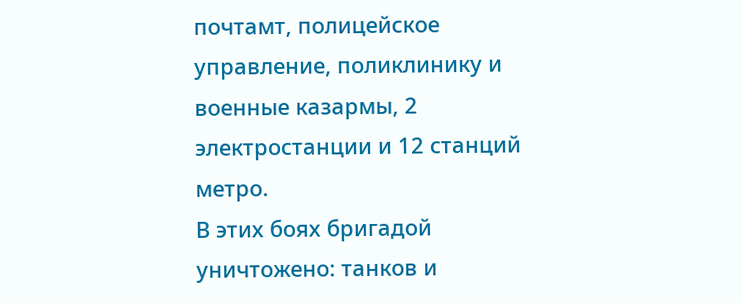почтамт, полицейское управление, поликлинику и военные казармы, 2 электростанции и 12 станций метро.
В этих боях бригадой уничтожено: танков и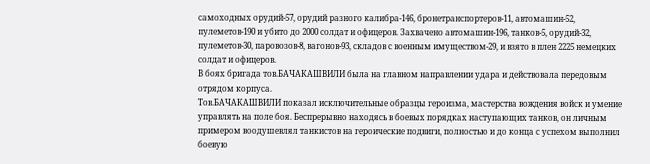самоходных орудий-57, орудий разного калибра-146, бронетранспортеров-11, автомашин-52, пулеметов-190 и убито до 2000 солдат и офицеров. Захвачено автомашин-196, танков-5, орудий-32, пулеметов-30, паровозов-8, вагонов-93, складов с военным имуществом-29, и взято в плен 2225 немецких солдат и офицеров.
В боях бригада тов.БАЧАКАШВИЛИ была на главном направлении удара и действовала передовым отрядом корпуса.
Тов.БАЧАКАШВИЛИ показал исключительные образцы героизма, мастерства вождения войск и умение управлять на поле боя. Беспрерывно находясь в боевых порядках наступающих танков, он личным примером воодушевлял танкистов на героические подвиги, полностью и до конца с успехом выполнил боевую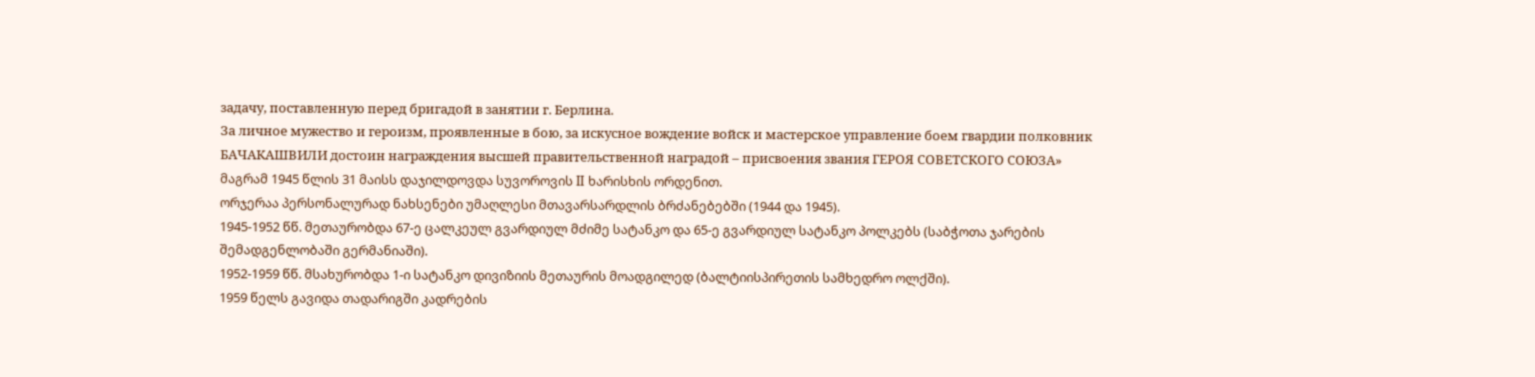задачу, поставленную перед бригадой в занятии г. Берлина.
За личное мужество и героизм, проявленные в бою, за искусное вождение войск и мастерское управление боем гвардии полковник БАЧАКАШВИЛИ достоин награждения высшей правительственной наградой – присвоения звания ГЕРОЯ СОВЕТСКОГО СОЮЗА»
მაგრამ 1945 წლის 31 მაისს დაჯილდოვდა სუვოროვის II ხარისხის ორდენით.
ორჯერაა პერსონალურად ნახსენები უმაღლესი მთავარსარდლის ბრძანებებში (1944 და 1945).
1945-1952 წწ. მეთაურობდა 67-ე ცალკეულ გვარდიულ მძიმე სატანკო და 65-ე გვარდიულ სატანკო პოლკებს (საბჭოთა ჯარების შემადგენლობაში გერმანიაში).
1952-1959 წწ. მსახურობდა 1-ი სატანკო დივიზიის მეთაურის მოადგილედ (ბალტიისპირეთის სამხედრო ოლქში).
1959 წელს გავიდა თადარიგში კადრების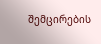შემცირების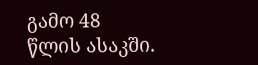გამო 48 წლის ასაკში.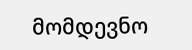მომდევნო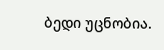ბედი უცნობია.